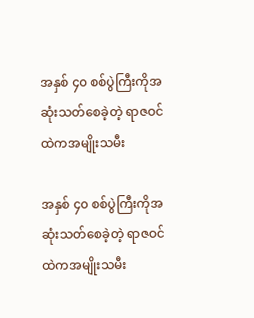အနှစ် ၄၀ စစ်ပွဲကြီးကိုအဆုံးသတ်စေခဲ့တဲ့ ရာဇဝင်ထဲကအမျိုးသမီး

အနှစ် ၄၀ စစ်ပွဲကြီးကိုအဆုံးသတ်စေခဲ့တဲ့ ရာဇဝင်ထဲကအမျိုးသမီး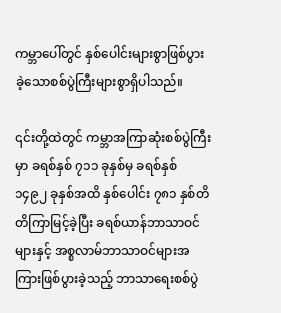ကမ္ဘာပေါ်တွင် နှစ်ပေါင်းများစွာဖြစ်ပွားခဲ့သောစစ်ပွဲကြီးများစွာရှိပါသည်။

၎င်းတို့ထဲတွင် ကမ္ဘာအကြာဆုံးစစ်ပွဲကြီးမှာ ခရစ်နှစ် ၇၁၁ ခုနှစ်မှ ခရစ်နှစ် ၁၄၉၂ ခုနှစ်အထိ နှစ်ပေါင်း ၇၈၁ နှစ်တိတိကြာမြင့်ခဲ့ပြီး ခရစ်ယာန်ဘာသာဝင်များနှင့် အစ္စလာမ်ဘာသာဝင်များအကြားဖြစ်ပွားခဲ့သည့် ဘာသာရေးစစ်ပွဲ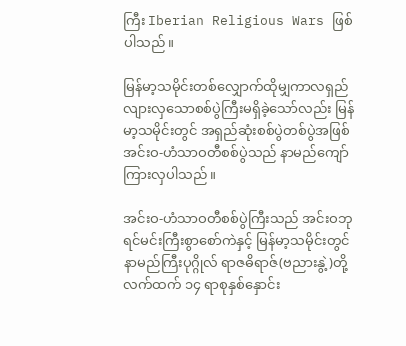ကြီး Iberian Religious Wars ဖြစ်ပါသည်။

မြန်မာ့သမိုင်းတစ်လျှောက်ထိုမျှကာလရှည်လျားလှသောစစ်ပွဲကြီးမရှိခဲ့သော်လည်း မြန်မာ့သမိုင်းတွင် အရှည်ဆုံးစစ်ပွဲတစ်ပွဲအဖြစ် အင်းဝ-ဟံသာဝတီစစ်ပွဲသည် နာမည်ကျော်ကြားလှပါသည်။

အင်းဝ-ဟံသာဝတီစစ်ပွဲကြီးသည် အင်းဝဘုရင်မင်းကြီးစွာစော်ကဲနှင့် မြန်မာ့သမိုင်းတွင်နာမည်ကြီးပုဂ္ဂိုလ် ရာဇဓိရာဇ်(ဗညားနွဲ့)တို့လက်ထက် ၁၄ ရာစုနှစ်နှောင်း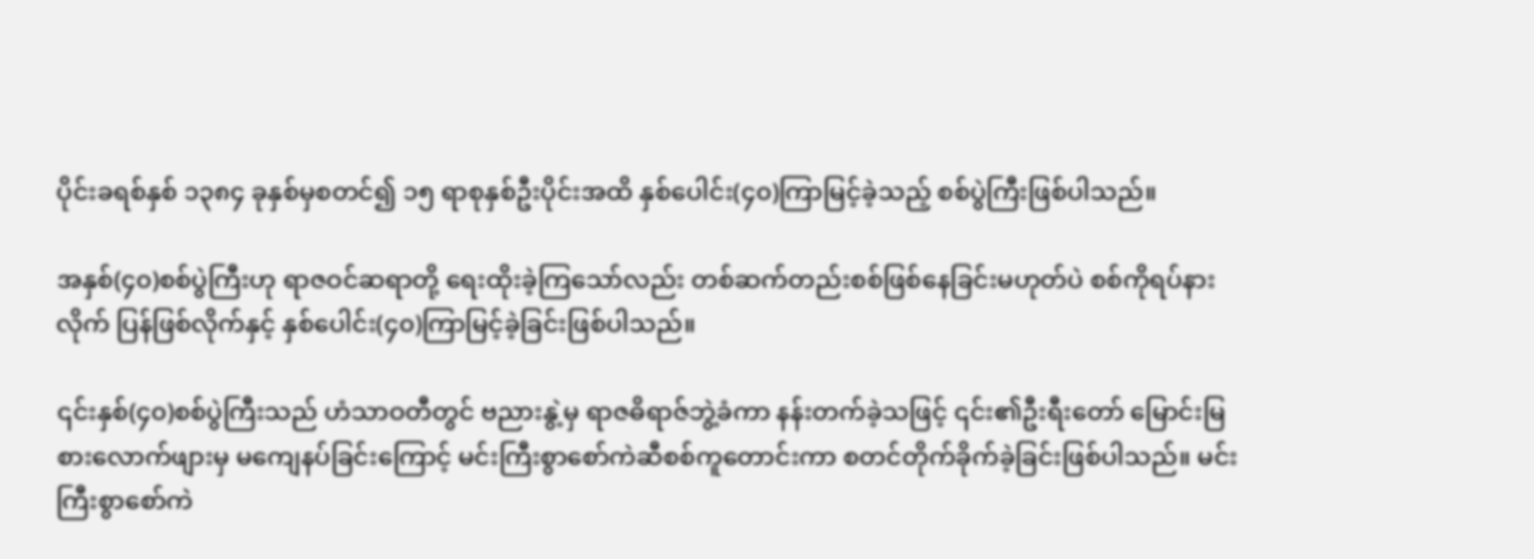ပိုင်းခရစ်နှစ် ၁၃၈၄ ခုနှစ်မှစတင်၍ ၁၅ ရာစုနှစ်ဦးပိုင်းအထိ နှစ်ပေါင်း(၄၀)ကြာမြင့်ခဲ့သည့် စစ်ပွဲကြီးဖြစ်ပါသည်။

အနှစ်(၄၀)စစ်ပွဲကြီးဟု ရာဇဝင်ဆရာတို့ ရေးထိုးခဲ့ကြသော်လည်း တစ်ဆက်တည်းစစ်ဖြစ်နေခြင်းမဟုတ်ပဲ စစ်ကိုရပ်နားလိုက် ပြန်ဖြစ်လိုက်နှင့် နှစ်ပေါင်း(၄၀)ကြာမြင့်ခဲ့ခြင်းဖြစ်ပါသည်။

၎င်းနှစ်(၄၀)စစ်ပွဲကြီးသည် ဟံသာဝတီတွင် ဗညားနွဲ့မှ ရာဇဓိရာဇ်ဘွဲ့ခံကာ နန်းတက်ခဲ့သဖြင့် ၎င်း၏ဦးရီးတော် မြောင်းမြစားလောက်ဖျားမှ မကျေနပ်ခြင်းကြောင့် မင်းကြီးစွာစော်ကဲဆီစစ်ကူတောင်းကာ စတင်တိုက်ခိုက်ခဲ့ခြင်းဖြစ်ပါသည်။ မင်းကြီးစွာစော်ကဲ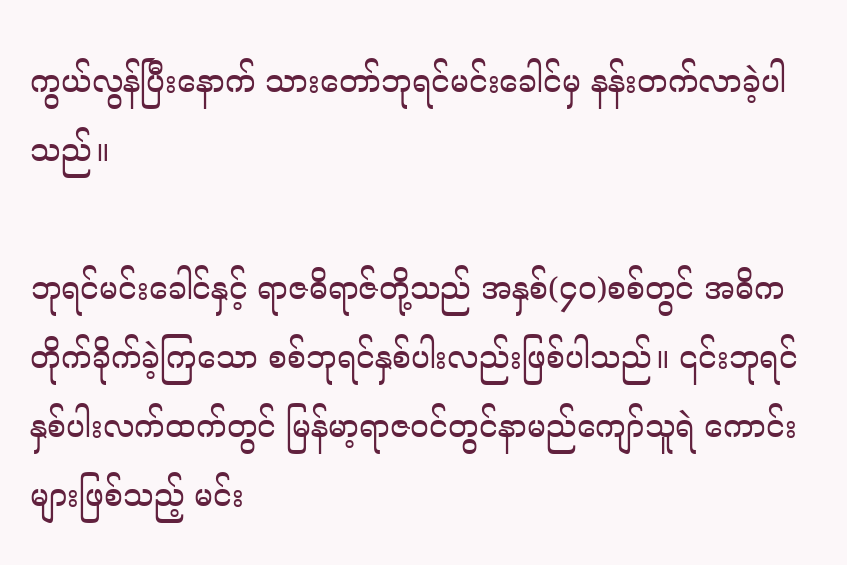ကွယ်လွန်ပြီးနောက် သားတော်ဘုရင်မင်းခေါင်မှ နန်းတက်လာခဲ့ပါသည်။

ဘုရင်မင်းခေါင်နှင့် ရာဇဓိရာဇ်တို့သည် အနှစ်(၄၀)စစ်တွင် အဓိကတိုက်ခိုက်ခဲ့ကြသော စစ်ဘုရင်နှစ်ပါးလည်းဖြစ်ပါသည်။ ၎င်းဘုရင်နှစ်ပါးလက်ထက်တွင် မြန်မာ့ရာဇဝင်တွင်နာမည်ကျော်သူရဲ ကောင်းများဖြစ်သည့် မင်း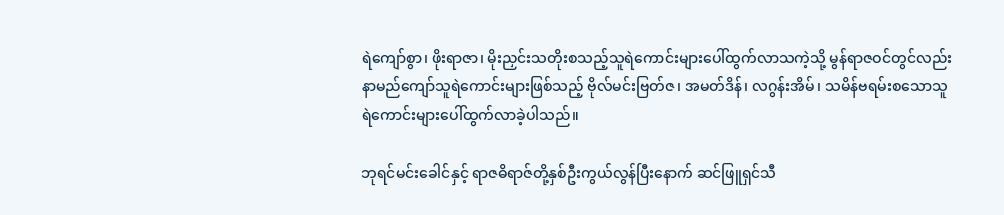ရဲကျော်စွာ၊ ဖိုးရာဇာ၊ မိုးညှင်းသတိုးစသည့်သူရဲကောင်းများပေါ်ထွက်လာသကဲ့သို့ မွန်ရာဇဝင်တွင်လည်း နာမည်ကျော်သူရဲကောင်းများဖြစ်သည့် ဗိုလ်မင်းဗြတ်ဇ၊ အမတ်ဒိန်၊ လဂွန်းအိမ်၊ သမိန်ဗရမ်းစသောသူရဲကောင်းများပေါ်ထွက်လာခဲ့ပါသည်။

ဘုရင်မင်းခေါင်နှင့် ရာဇဓိရာဇ်တို့နှစ်ဦးကွယ်လွန်ပြီးနောက် ဆင်ဖြူရှင်သီ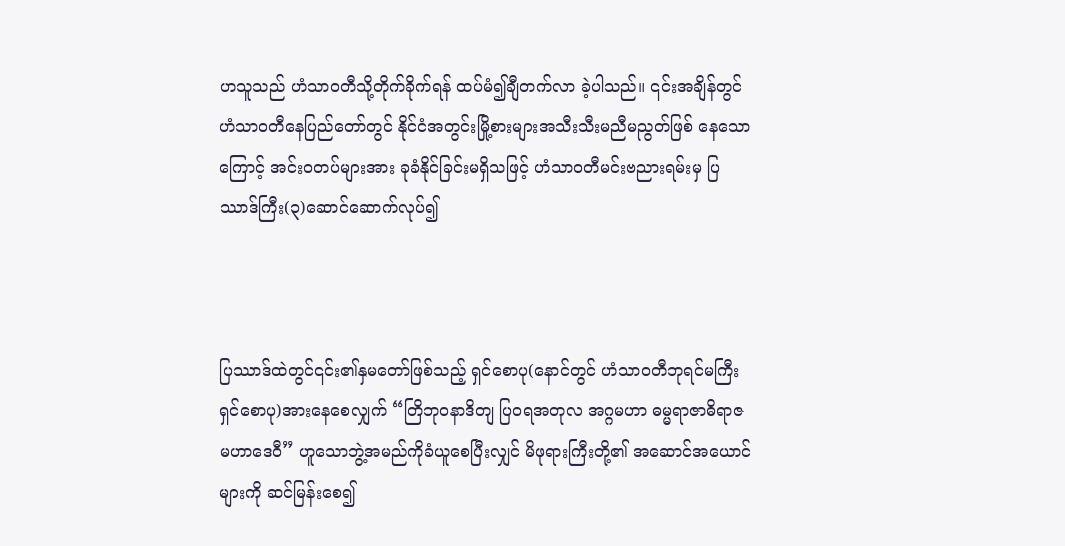ဟသူသည် ဟံသာဝတီသို့တိုက်ခိုက်ရန် ထပ်မံ၍ချီတက်လာ ခဲ့ပါသည်။ ၎င်းအချိန်တွင် ဟံသာဝတီနေပြည်တော်တွင် နိုင်ငံအတွင်းမြို့စားများအသီးသီးမညီမညွတ်ဖြစ် နေသောကြောင့် အင်းဝတပ်များအား ခုခံနိုင်ခြင်းမရှိသဖြင့် ဟံသာဝတီမင်းဗညားရမ်းမှ ပြဿာဒ်ကြီး(၃)ဆောင်ဆောက်လုပ်၍



ပြဿာဒ်ထဲတွင်၎င်း၏နှမတော်ဖြစ်သည့် ရှင်စောပု(နောင်တွင် ဟံသာဝတီဘုရင်မကြီးရှင်စောပု)အားနေစေလျှက် “တြိဘုဝနာဒိတျ ပြဝရအတုလ အဂ္ဂမဟာ ဓမ္မရာဇာဓိရာဇ မဟာဒေဝီ” ဟူသောဘွဲ့အမည်ကိုခံယူစေပြီးလျှင် မိဖုရားကြီးတို့၏ အဆောင်အယောင်များကို ဆင်မြန်းစေ၍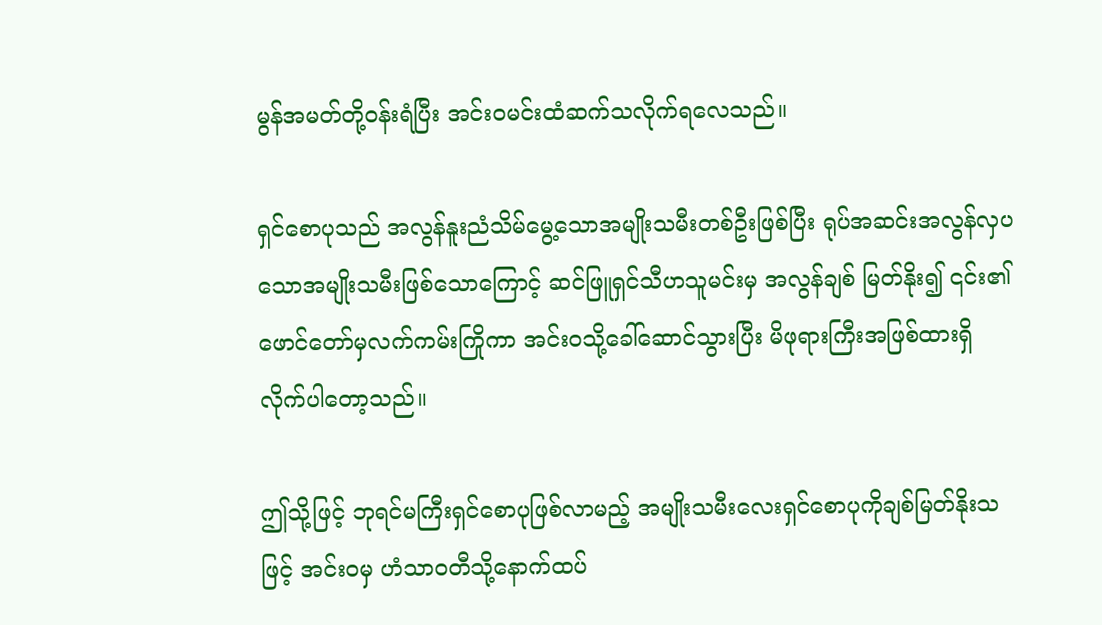မွန်အမတ်တို့ဝန်းရံပြီး အင်းဝမင်းထံဆက်သလိုက်ရလေသည်။

ရှင်စောပုသည် အလွန်နူးညံသိမ်မွေ့သောအမျိုးသမီးတစ်ဦးဖြစ်ပြီး ရုပ်အဆင်းအလွန်လှပသောအမျိုးသမီးဖြစ်သောကြောင့် ဆင်ဖြူရှင်သီဟသူမင်းမှ အလွန်ချစ် မြတ်နိုး၍ ၎င်း၏ဖောင်တော်မှလက်ကမ်းကြိုကာ အင်းဝသို့ခေါ်ဆောင်သွားပြီး မိဖုရားကြီးအဖြစ်ထားရှိ လိုက်ပါတော့သည်။

ဤသို့ဖြင့် ဘုရင်မကြီးရှင်စောပုဖြစ်လာမည့် အမျိုးသမီးလေးရှင်စောပုကိုချစ်မြတ်နိုးသဖြင့် အင်းဝမှ ဟံသာဝတီသို့နောက်ထပ်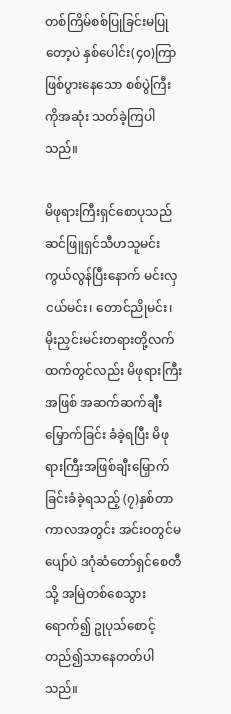တစ်ကြိမ်စစ်ပြုခြင်းမပြုတော့ပဲ နှစ်ပေါင်း(၄၀)ကြာဖြစ်ပွားနေသော စစ်ပွဲကြီးကိုအဆုံး သတ်ခဲ့ကြပါသည်။

မိဖုရားကြီးရှင်စောပုသည် ဆင်ဖြူရှင်သီဟသူမင်းကွယ်လွန်ပြီးနောက် မင်းလှငယ်မင်း၊ တောင်ညိုမင်း၊ မိုးညှင်းမင်းတရားတို့လက်ထက်တွင်လည်း မိဖုရားကြီးအဖြစ် အဆက်ဆက်ချီးမြှောက်ခြင်း ခံခဲ့ရပြီး မိဖုရားကြီးအဖြစ်ချီးမြှောက်ခြင်းခံခဲ့ရသည့် (၇)နှစ်တာကာလအတွင်း အင်းဝတွင်မပျော်ပဲ ဒဂုံဆံတော်ရှင်စေတီသို့ အမြဲတစ်စေသွားရောက်၍ ဥုပုသ်စောင့်တည်၍သာနေတတ်ပါသည်။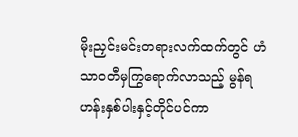မိုးညှင်းမင်းတရားလက်ထက်တွင် ဟံသာဝတီမှကြွရောက်လာသည့် မွန်ရဟန်းနှစ်ပါးနှင့်တိုင်ပင်ကာ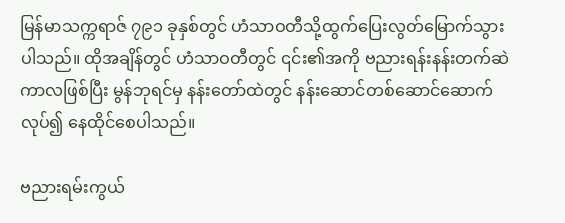မြန်မာသက္ကရာဇ် ၇၉၁ ခုနှစ်တွင် ဟံသာဝတီသို့ထွက်ပြေးလွတ်မြောက်သွားပါသည်။ ထိုအချိန်တွင် ဟံသာဝတီတွင် ၎င်း၏အကို ဗညားရန်းနန်းတက်ဆဲကာလဖြစ်ပြီး မွန်ဘုရင်မှ နန်းတော်ထဲတွင် နန်းဆောင်တစ်ဆောင်ဆောက်လုပ်၍ နေထိုင်စေပါသည်။

ဗညားရမ်းကွယ်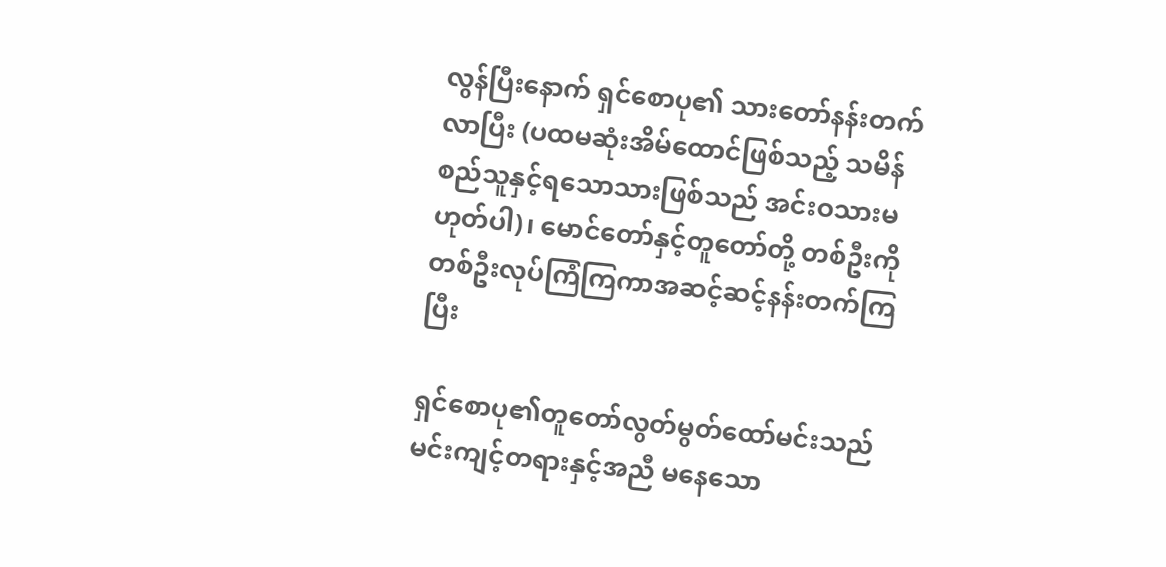လွန်ပြီးနောက် ရှင်စောပု၏ သားတော်နန်းတက်လာပြီး (ပထမဆုံးအိမ်ထောင်ဖြစ်သည့် သမိန်စည်သူနှင့်ရသောသားဖြစ်သည် အင်းဝသားမဟုတ်ပါ)၊ မောင်တော်နှင့်တူတော်တို့ တစ်ဦးကိုတစ်ဦးလုပ်ကြံကြကာအဆင့်ဆင့်နန်းတက်ကြပြီး

ရှင်စောပု၏တူတော်လွတ်မွတ်ထော်မင်းသည် မင်းကျင့်တရားနှင့်အညီ မနေသော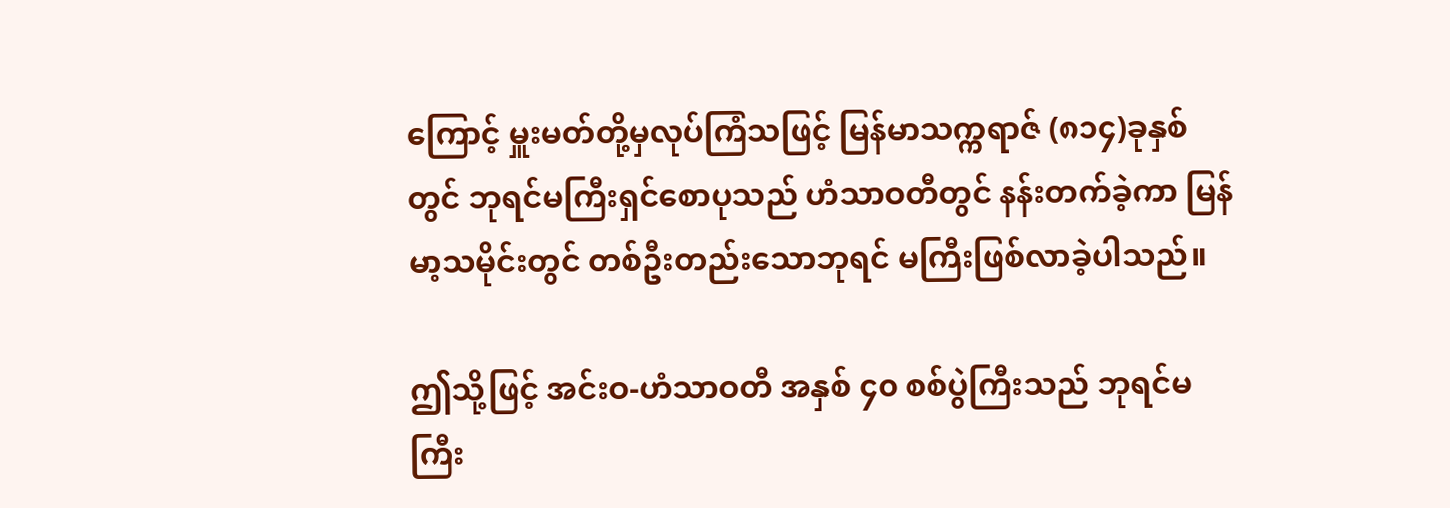ကြောင့် မှူးမတ်တို့မှလုပ်ကြံသဖြင့် မြန်မာသက္ကရာဇ် (၈၁၄)ခုနှစ်တွင် ဘုရင်မကြီးရှင်စောပုသည် ဟံသာဝတီတွင် နန်းတက်ခဲ့ကာ မြန်မာ့သမိုင်းတွင် တစ်ဦးတည်းသောဘုရင် မကြီးဖြစ်လာခဲ့ပါသည်။

ဤသို့ဖြင့် အင်းဝ-ဟံသာဝတီ အနှစ် ၄၀ စစ်ပွဲကြီးသည် ဘုရင်မကြီး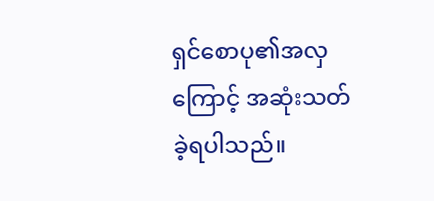ရှင်စောပု၏အလှကြောင့် အဆုံးသတ်ခဲ့ရပါသည်။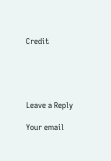Credit





Leave a Reply

Your email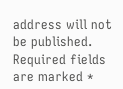address will not be published. Required fields are marked *